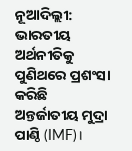ନୂଆଦିଲ୍ଲୀ: ଭାରତୀୟ ଅର୍ଥନୀତିକୁ ପୁଣିଥରେ ପ୍ରଶଂସା କରିଛି ଅନ୍ତର୍ଜାତୀୟ ମୁଦ୍ରା ପାଣ୍ଠି (IMF)।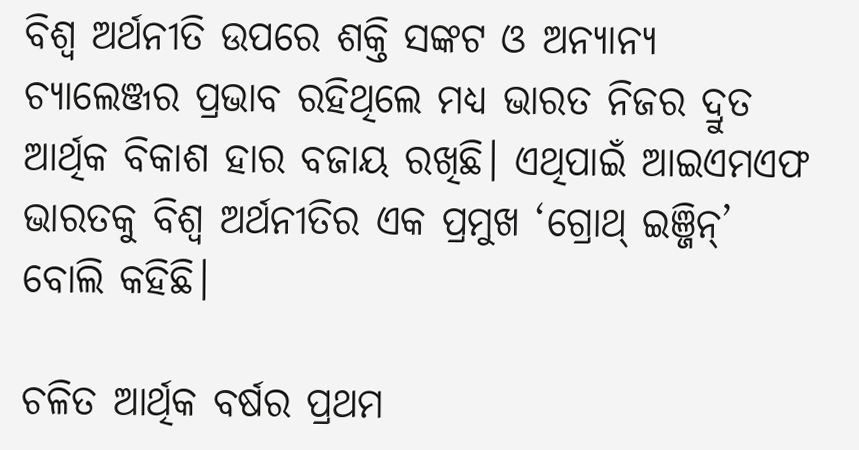ବିଶ୍ୱ ଅର୍ଥନୀତି ଉପରେ ଶକ୍ତି ସଙ୍କଟ ଓ ଅନ୍ୟାନ୍ୟ ଚ୍ୟାଲେଞ୍ଜର ପ୍ରଭାବ ରହିଥିଲେ ମଧ୍ୟ ଭାରତ ନିଜର ଦ୍ରୁତ ଆର୍ଥିକ ବିକାଶ ହାର ବଜାୟ ରଖିଛି। ଏଥିପାଇଁ ଆଇଏମଏଫ ଭାରତକୁ ବିଶ୍ୱ ଅର୍ଥନୀତିର ଏକ ପ୍ରମୁଖ ‘ଗ୍ରୋଥ୍ ଇଞ୍ଜିନ୍’ ବୋଲି କହିଛି।

ଚଳିତ ଆର୍ଥିକ ବର୍ଷର ପ୍ରଥମ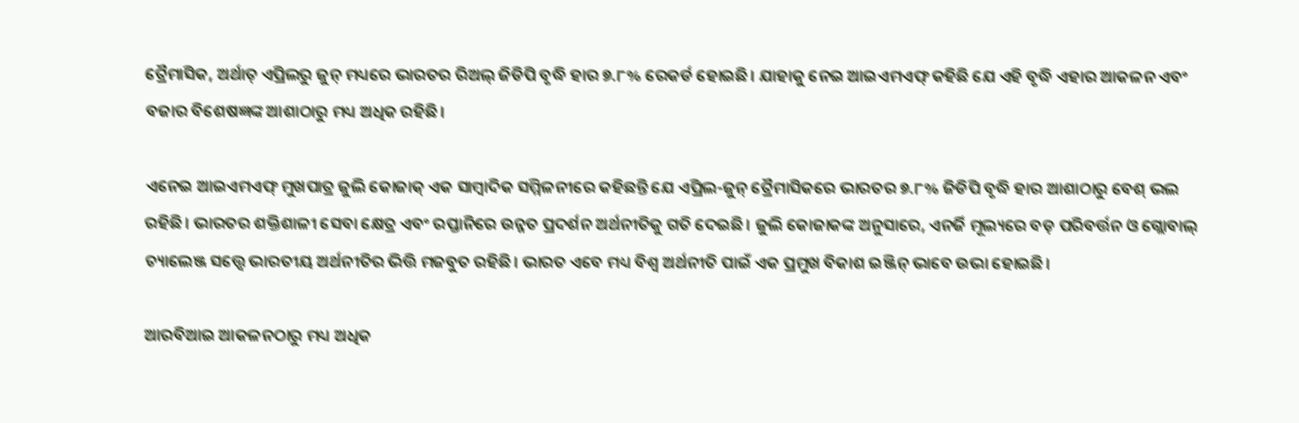ତ୍ରୈମାସିକ, ଅର୍ଥାତ୍ ଏପ୍ରିଲରୁ ଜୁନ୍ ମଧ୍ୟରେ ଭାରତର ରିଅଲ୍ ଜିଡିପି ବୃଦ୍ଧି ହାର ୭.୮% ରେକର୍ଡ ହୋଇଛି। ଯାହାକୁ ନେଇ ଆଇଏମଏଫ୍ କହିଛି ଯେ ଏହି ବୃଦ୍ଧି ଏହାର ଆକଳନ ଏବଂ ବଜାର ବିଶେଷଜ୍ଞଙ୍କ ଆଶାଠାରୁ ମଧ୍ୟ ଅଧିକ ରହିଛି।

ଏନେଇ ଆଇଏମଏଫ୍ ମୁଖପାତ୍ର ଜୁଲି କୋଜାକ୍ ଏକ ସାମ୍ବାଦିକ ସମ୍ମିଳନୀରେ କହିଛନ୍ତି ଯେ ଏପ୍ରିଲ-ଜୁନ୍ ତ୍ରୈମାସିକରେ ଭାରତର ୭.୮% ଜିଡିପି ବୃଦ୍ଧି ହାର ଆଶାଠାରୁ ବେଶ୍ ଭଲ ରହିଛି। ଭାରତର ଶକ୍ତିଶାଳୀ ସେବା କ୍ଷେତ୍ର ଏବଂ ରପ୍ତାନିରେ ଉନ୍ନତ ପ୍ରଦର୍ଶନ ଅର୍ଥନୀତିକୁ ଗତି ଦେଇଛି। ଜୁଲି କୋଜାକଙ୍କ ଅନୁସାରେ, ଏନର୍ଜି ମୂଲ୍ୟରେ ବଡ଼ ପରିବର୍ତ୍ତନ ଓ ଗ୍ଲୋବାଲ୍ ଚ୍ୟାଲେଞ୍ଜ ସତ୍ତ୍ୱେ ଭାରତୀୟ ଅର୍ଥନୀତିର ଭିତ୍ତି ମଜବୁତ ରହିଛି। ଭାରତ ଏବେ ମଧ୍ୟ ବିଶ୍ୱ ଅର୍ଥନୀତି ପାଇଁ ଏକ ପ୍ରମୁଖ ବିକାଶ ଇଞ୍ଜିନ୍ ଭାବେ ଉଭା ହୋଇଛି।

ଆରବିଆଇ ଆକଳନଠାରୁ ମଧ୍ୟ ଅଧିକ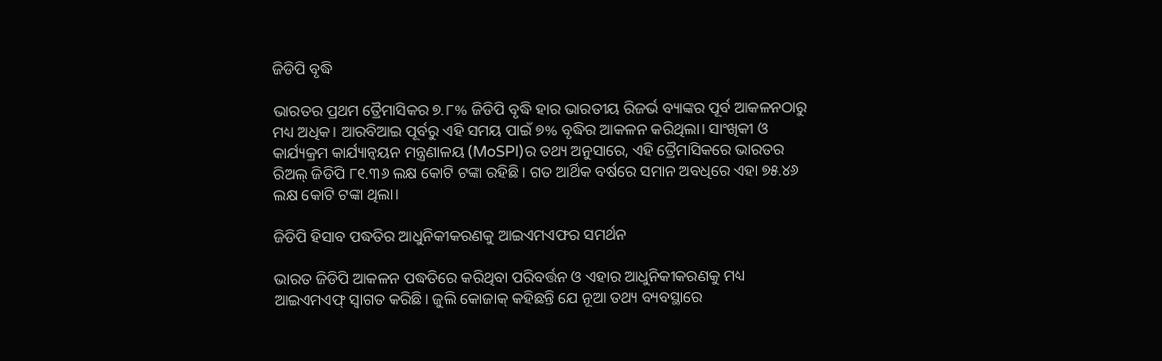ଜିଡିପି ବୃଦ୍ଧି

ଭାରତର ପ୍ରଥମ ତ୍ରୈମାସିକର ୭.୮% ଜିଡିପି ବୃଦ୍ଧି ହାର ଭାରତୀୟ ରିଜର୍ଭ ବ୍ୟାଙ୍କର ପୂର୍ବ ଆକଳନଠାରୁ ମଧ୍ୟ ଅଧିକ। ଆରବିଆଇ ପୂର୍ବରୁ ଏହି ସମୟ ପାଇଁ ୭% ବୃଦ୍ଧିର ଆକଳନ କରିଥିଲା। ସାଂଖିକୀ ଓ କାର୍ଯ୍ୟକ୍ରମ କାର୍ଯ୍ୟାନ୍ୱୟନ ମନ୍ତ୍ରଣାଳୟ (MoSPI)ର ତଥ୍ୟ ଅନୁସାରେ, ଏହି ତ୍ରୈମାସିକରେ ଭାରତର ରିଅଲ୍ ଜିଡିପି ୮୧.୩୬ ଲକ୍ଷ କୋଟି ଟଙ୍କା ରହିଛି। ଗତ ଆର୍ଥିକ ବର୍ଷରେ ସମାନ ଅବଧିରେ ଏହା ୭୫.୪୬ ଲକ୍ଷ କୋଟି ଟଙ୍କା ଥିଲା।

ଜିଡିପି ହିସାବ ପଦ୍ଧତିର ଆଧୁନିକୀକରଣକୁ ଆଇଏମଏଫର ସମର୍ଥନ

ଭାରତ ଜିଡିପି ଆକଳନ ପଦ୍ଧତିରେ କରିଥିବା ପରିବର୍ତ୍ତନ ଓ ଏହାର ଆଧୁନିକୀକରଣକୁ ମଧ୍ୟ ଆଇଏମଏଫ୍ ସ୍ୱାଗତ କରିଛି। ଜୁଲି କୋଜାକ୍ କହିଛନ୍ତି ଯେ ନୂଆ ତଥ୍ୟ ବ୍ୟବସ୍ଥାରେ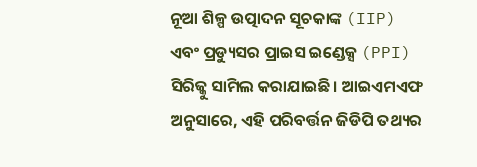ନୂଆ ଶିଳ୍ପ ଉତ୍ପାଦନ ସୂଚକାଙ୍କ (IIP) ଏବଂ ପ୍ରଡ୍ୟୁସର ପ୍ରାଇସ ଇଣ୍ଡେକ୍ସ (PPI) ସିରିଜ୍କୁ ସାମିଲ କରାଯାଇଛି। ଆଇଏମଏଫ ଅନୁସାରେ, ଏହି ପରିବର୍ତ୍ତନ ଜିଡିପି ତଥ୍ୟର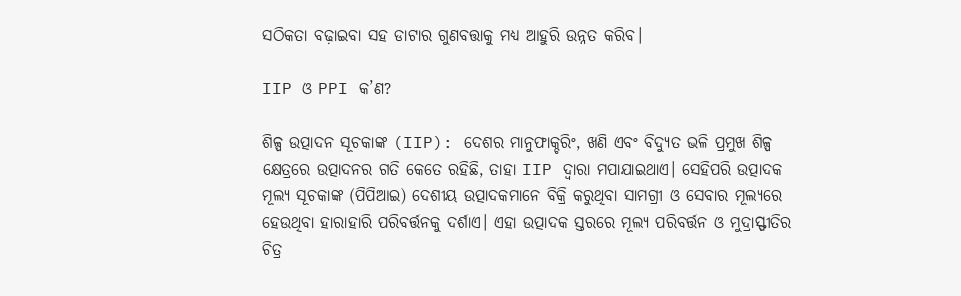ସଠିକତା ବଢ଼ାଇବା ସହ ଡାଟାର ଗୁଣବତ୍ତାକୁ ମଧ୍ୟ ଆହୁରି ଉନ୍ନତ କରିବ।

IIP ଓ PPI କ’ଣ?

ଶିଳ୍ପ ଉତ୍ପାଦନ ସୂଚକାଙ୍କ (IIP): ଦେଶର ମାନୁଫାକ୍ଚରିଂ, ଖଣି ଏବଂ ବିଦ୍ୟୁତ ଭଳି ପ୍ରମୁଖ ଶିଳ୍ପ କ୍ଷେତ୍ରରେ ଉତ୍ପାଦନର ଗତି କେତେ ରହିଛି, ତାହା IIP ଦ୍ୱାରା ମପାଯାଇଥାଏ। ସେହିପରି ଉତ୍ପାଦକ ମୂଲ୍ୟ ସୂଚକାଙ୍କ (ପିପିଆଇ) ଦେଶୀୟ ଉତ୍ପାଦକମାନେ ବିକ୍ରି କରୁଥିବା ସାମଗ୍ରୀ ଓ ସେବାର ମୂଲ୍ୟରେ ହେଉଥିବା ହାରାହାରି ପରିବର୍ତ୍ତନକୁ ଦର୍ଶାଏ। ଏହା ଉତ୍ପାଦକ ସ୍ତରରେ ମୂଲ୍ୟ ପରିବର୍ତ୍ତନ ଓ ମୁଦ୍ରାସ୍ଫୀତିର ଚିତ୍ର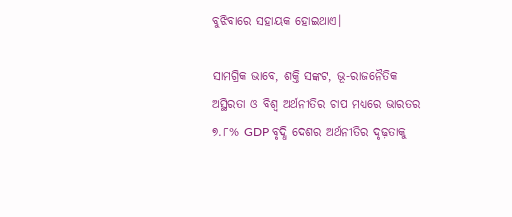ବୁଝିବାରେ ସହାୟକ ହୋଇଥାଏ।

ସାମଗ୍ରିକ ଭାବେ, ଶକ୍ତି ସଙ୍କଟ, ଭୂ-ରାଜନୈତିକ ଅସ୍ଥିରତା ଓ ବିଶ୍ୱ ଅର୍ଥନୀତିର ଚାପ ମଧ୍ୟରେ ଭାରତର ୭.୮% GDP ବୃଦ୍ଧି ଦେଶର ଅର୍ଥନୀତିର ଦୃଢ଼ତାକୁ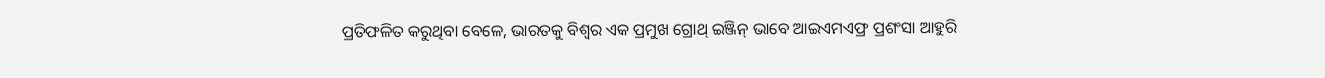ପ୍ରତିଫଳିତ କରୁଥିବା ବେଳେ, ଭାରତକୁ ବିଶ୍ୱର ଏକ ପ୍ରମୁଖ ଗ୍ରୋଥ୍ ଇଞ୍ଜିନ୍ ଭାବେ ଆଇଏମଏଫ୍ର ପ୍ରଶଂସା ଆହୁରି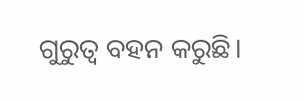ଗୁରୁତ୍ୱ ବହନ କରୁଛି।